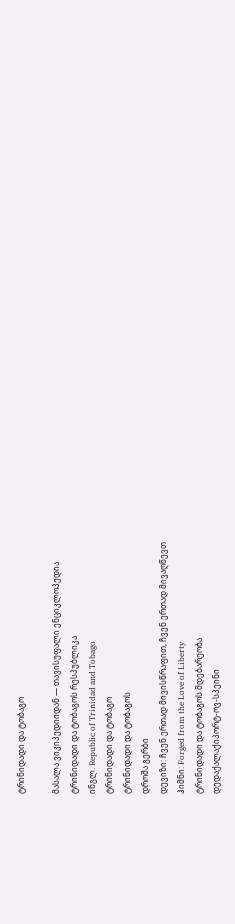ტრინიდადი და ტობაგო

მასალა ვიკიპედიიდან — თავისუფალი ენციკლოპედია
ტრინიდადი და ტობაგოს რესპუბლიკა
ინგლ. Republic of Trinidad and Tobago
ტრინიდადი და ტობაგო
ტრინიდადი და ტობაგოს
დროშა გერბი
დევიზი: ჩვენ ერთად მივისწრაფით, ჩვენ ერთად მივაღწევთ
ჰიმნი: Forged from the Love of Liberty
ტრინიდადი და ტობაგოს მდებარეობა
დედაქალაქიპორტ-ოვ-სპეინი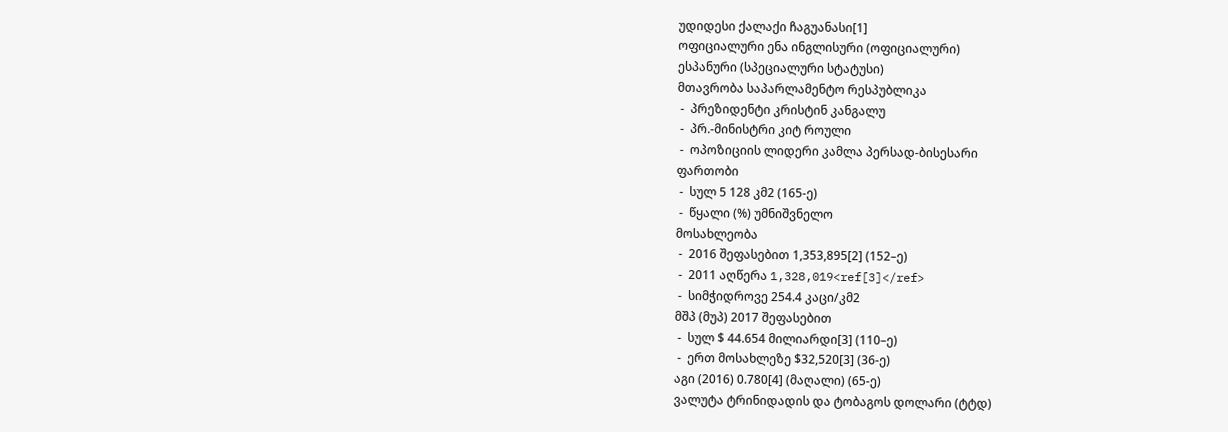უდიდესი ქალაქი ჩაგუანასი[1]
ოფიციალური ენა ინგლისური (ოფიციალური)
ესპანური (სპეციალური სტატუსი)
მთავრობა საპარლამენტო რესპუბლიკა
 -  პრეზიდენტი კრისტინ კანგალუ
 -  პრ.-მინისტრი კიტ როული
 -  ოპოზიციის ლიდერი კამლა პერსად-ბისესარი
ფართობი
 -  სულ 5 128 კმ2 (165-ე)
 -  წყალი (%) უმნიშვნელო
მოსახლეობა
 -  2016 შეფასებით 1,353,895[2] (152–ე)
 -  2011 აღწერა 1,328,019<ref[3]</ref>
 -  სიმჭიდროვე 254.4 კაცი/კმ2
მშპ (მუპ) 2017 შეფასებით
 -  სულ $ 44.654 მილიარდი[3] (110–ე)
 -  ერთ მოსახლეზე $32,520[3] (36-ე)
აგი (2016) 0.780[4] (მაღალი) (65-ე)
ვალუტა ტრინიდადის და ტობაგოს დოლარი (ტტდ)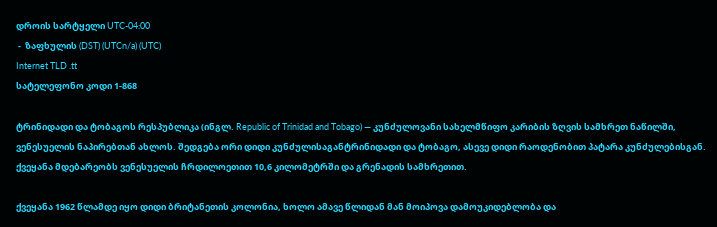დროის სარტყელი UTC-04:00
 -  ზაფხულის (DST) (UTCn/a) (UTC)
Internet TLD .tt
სატელეფონო კოდი 1-868

ტრინიდადი და ტობაგოს რესპუბლიკა (ინგლ. Republic of Trinidad and Tobago) — კუნძულოვანი სახელმწიფო კარიბის ზღვის სამხრეთ ნაწილში, ვენესუელის ნაპირებთან ახლოს. შედგება ორი დიდი კუნძულისაგანტრინიდადი და ტობაგო, ასევე დიდი რაოდენობით პატარა კუნძულებისგან. ქვეყანა მდებარეობს ვენესუელის ჩრდილოეთით 10,6 კილომეტრში და გრენადის სამხრეთით.

ქვეყანა 1962 წლამდე იყო დიდი ბრიტანეთის კოლონია, ხოლო ამავე წლიდან მან მოიპოვა დამოუკიდებლობა და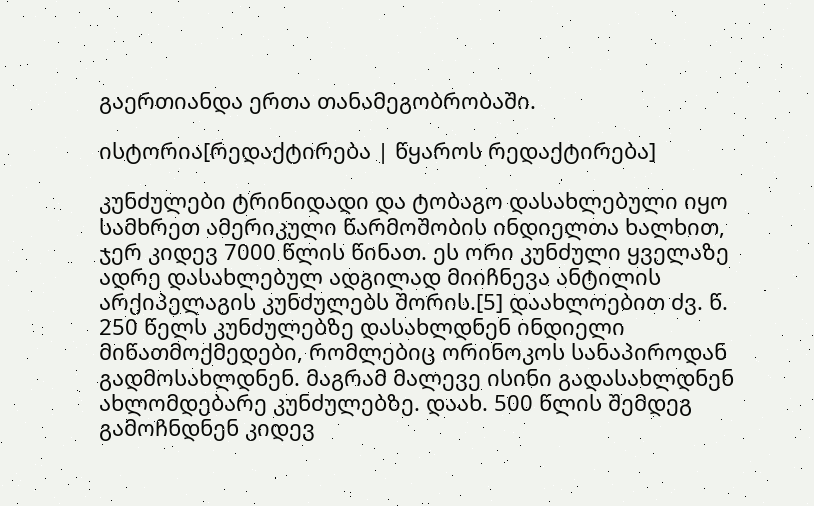გაერთიანდა ერთა თანამეგობრობაში.

ისტორია[რედაქტირება | წყაროს რედაქტირება]

კუნძულები ტრინიდადი და ტობაგო დასახლებული იყო სამხრეთ ამერიკული წარმოშობის ინდიელთა ხალხით, ჯერ კიდევ 7000 წლის წინათ. ეს ორი კუნძული ყველაზე ადრე დასახლებულ ადგილად მიიჩნევა ანტილის არქიპელაგის კუნძულებს შორის.[5] დაახლოებით ძვ. წ. 250 წელს კუნძულებზე დასახლდნენ ინდიელი მიწათმოქმედები, რომლებიც ორინოკოს სანაპიროდან გადმოსახლდნენ. მაგრამ მალევე ისინი გადასახლდნენ ახლომდებარე კუნძულებზე. დაახ. 500 წლის შემდეგ გამოჩნდნენ კიდევ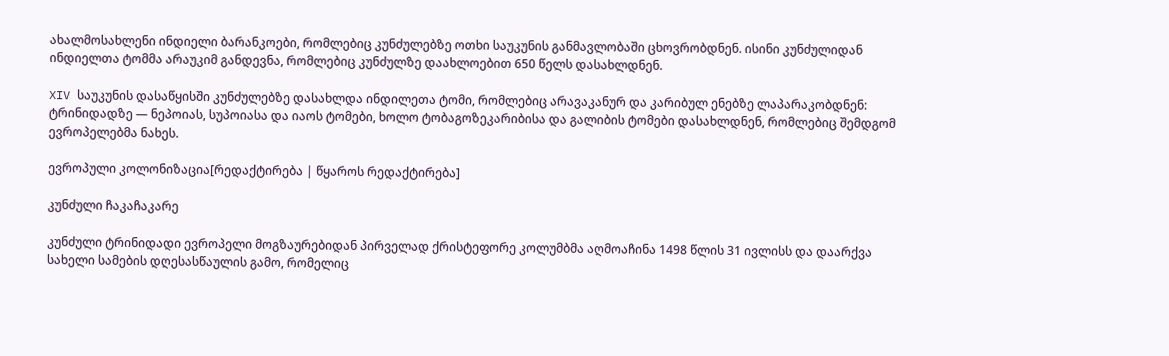ახალმოსახლენი ინდიელი ბარანკოები, რომლებიც კუნძულებზე ოთხი საუკუნის განმავლობაში ცხოვრობდნენ. ისინი კუნძულიდან ინდიელთა ტომმა არაუკიმ განდევნა, რომლებიც კუნძულზე დაახლოებით 650 წელს დასახლდნენ.

XIV საუკუნის დასაწყისში კუნძულებზე დასახლდა ინდილეთა ტომი, რომლებიც არავაკანურ და კარიბულ ენებზე ლაპარაკობდნენ: ტრინიდადზე — ნეპოიას, სუპოიასა და იაოს ტომები, ხოლო ტობაგოზეკარიბისა და გალიბის ტომები დასახლდნენ, რომლებიც შემდგომ ევროპელებმა ნახეს.

ევროპული კოლონიზაცია[რედაქტირება | წყაროს რედაქტირება]

კუნძული ჩაკაჩაკარე

კუნძული ტრინიდადი ევროპელი მოგზაურებიდან პირველად ქრისტეფორე კოლუმბმა აღმოაჩინა 1498 წლის 31 ივლისს და დაარქვა სახელი სამების დღესასწაულის გამო, რომელიც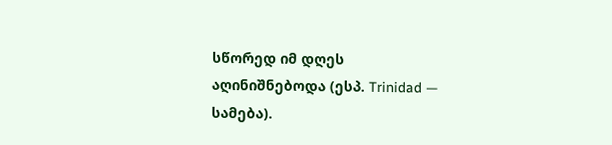სწორედ იმ დღეს აღინიშნებოდა (ესპ. Trinidad — სამება).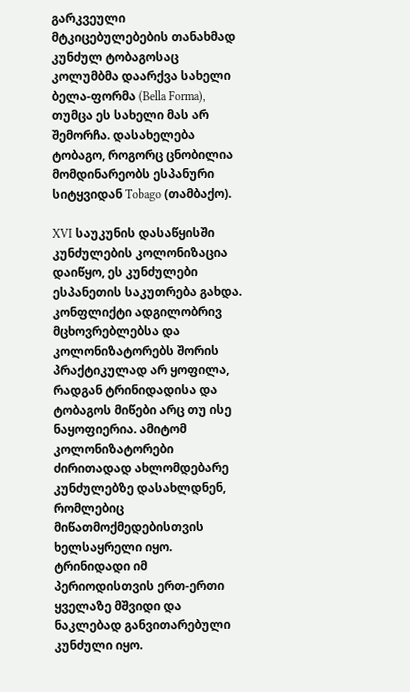გარკვეული მტკიცებულებების თანახმად კუნძულ ტობაგოსაც კოლუმბმა დაარქვა სახელი ბელა-ფორმა (Bella Forma), თუმცა ეს სახელი მას არ შემორჩა. დასახელება ტობაგო, როგორც ცნობილია მომდინარეობს ესპანური სიტყვიდან Tobago (თამბაქო).

XVI საუკუნის დასაწყისში კუნძულების კოლონიზაცია დაიწყო, ეს კუნძულები ესპანეთის საკუთრება გახდა. კონფლიქტი ადგილობრივ მცხოვრებლებსა და კოლონიზატორებს შორის პრაქტიკულად არ ყოფილა, რადგან ტრინიდადისა და ტობაგოს მიწები არც თუ ისე ნაყოფიერია. ამიტომ კოლონიზატორები ძირითადად ახლომდებარე კუნძულებზე დასახლდნენ, რომლებიც მიწათმოქმედებისთვის ხელსაყრელი იყო. ტრინიდადი იმ პერიოდისთვის ერთ-ერთი ყველაზე მშვიდი და ნაკლებად განვითარებული კუნძული იყო.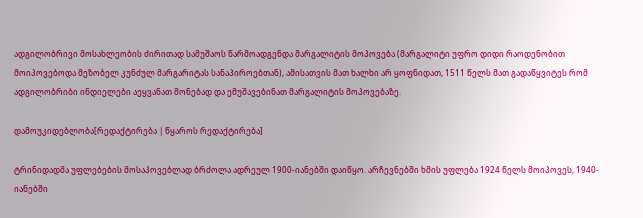ადგილობრივი მოსახლეობის ძირითად სამუშაოს წარმოადგენდა მარგალიტის მოპოვება (მარგალიტი უფრო დიდი რაოდენობით მოიპოვებოდა მეზობელ კუნძულ მარგარიტას სანაპიროებთან), ამისათვის მათ ხალხი არ ყოფნიდათ, 1511 წელს მათ გადაწყვიტეს რომ ადგილობრიბი ინდიელები აეყვანათ მონებად და ემუშავებინათ მარგალიტის მოპოვებაზე.

დამოუკიდებლობა[რედაქტირება | წყაროს რედაქტირება]

ტრინიდადმა უფლებების მოსაპოვებლად ბრძოლა ადრეულ 1900-იანებში დაიწყო. არჩევნებში ხმის უფლება 1924 წელს მოიპოვეს, 1940-იანებში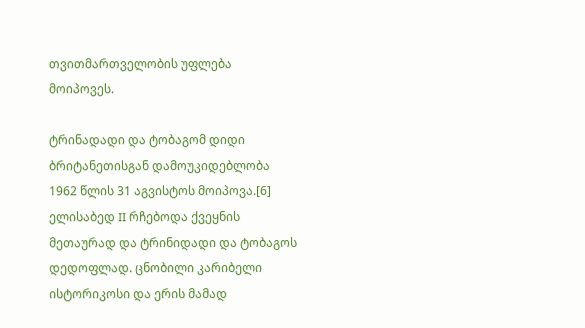თვითმართველობის უფლება მოიპოვეს.

ტრინადადი და ტობაგომ დიდი ბრიტანეთისგან დამოუკიდებლობა 1962 წლის 31 აგვისტოს მოიპოვა.[6] ელისაბედ II რჩებოდა ქვეყნის მეთაურად და ტრინიდადი და ტობაგოს დედოფლად. ცნობილი კარიბელი ისტორიკოსი და ერის მამად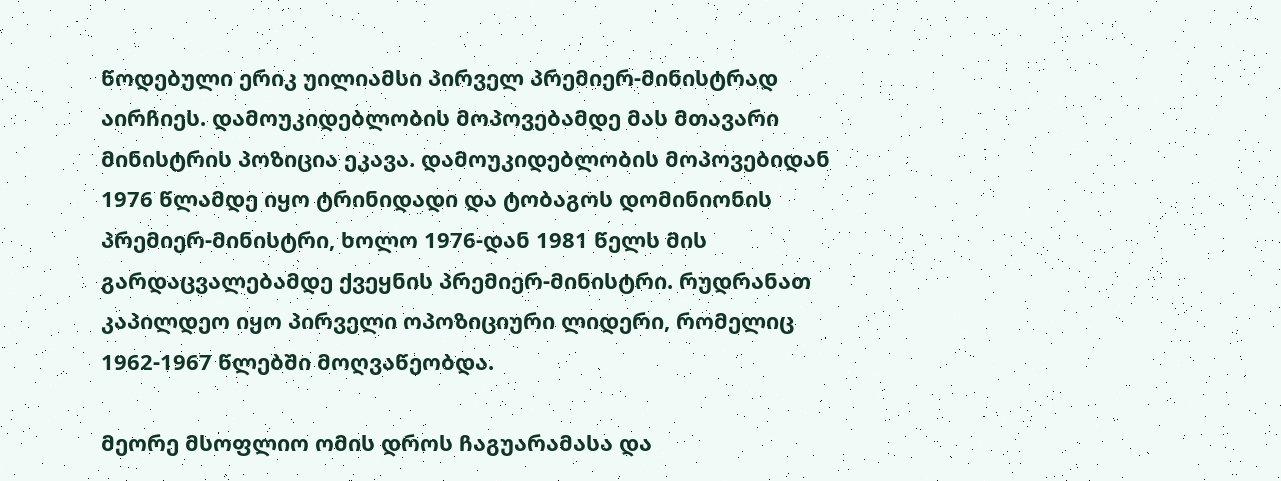წოდებული ერიკ უილიამსი პირველ პრემიერ-მინისტრად აირჩიეს. დამოუკიდებლობის მოპოვებამდე მას მთავარი მინისტრის პოზიცია ეკავა. დამოუკიდებლობის მოპოვებიდან 1976 წლამდე იყო ტრინიდადი და ტობაგოს დომინიონის პრემიერ-მინისტრი, ხოლო 1976-დან 1981 წელს მის გარდაცვალებამდე ქვეყნის პრემიერ-მინისტრი. რუდრანათ კაპილდეო იყო პირველი ოპოზიციური ლიდერი, რომელიც 1962-1967 წლებში მოღვაწეობდა.

მეორე მსოფლიო ომის დროს ჩაგუარამასა და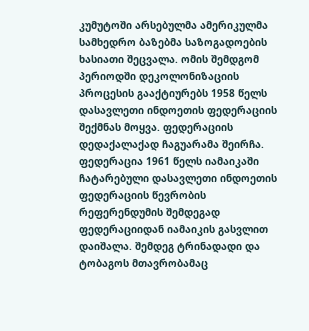კუმუტოში არსებულმა ამერიკულმა სამხედრო ბაზებმა საზოგადოების ხასიათი შეცვალა. ომის შემდგომ პერიოდში დეკოლონიზაციის პროცესის გააქტიურებს 1958 წელს დასავლეთი ინდოეთის ფედერაციის შექმნას მოყვა. ფედერაციის დედაქალაქად ჩაგუარამა შეირჩა. ფედერაცია 1961 წელს იამაიკაში ჩატარებული დასავლეთი ინდოეთის ფედერაციის წევრობის რეფერენდუმის შემდეგად ფედერაციიდან იამაიკის გასვლით დაიშალა. შემდეგ ტრინადადი და ტობაგოს მთავრობამაც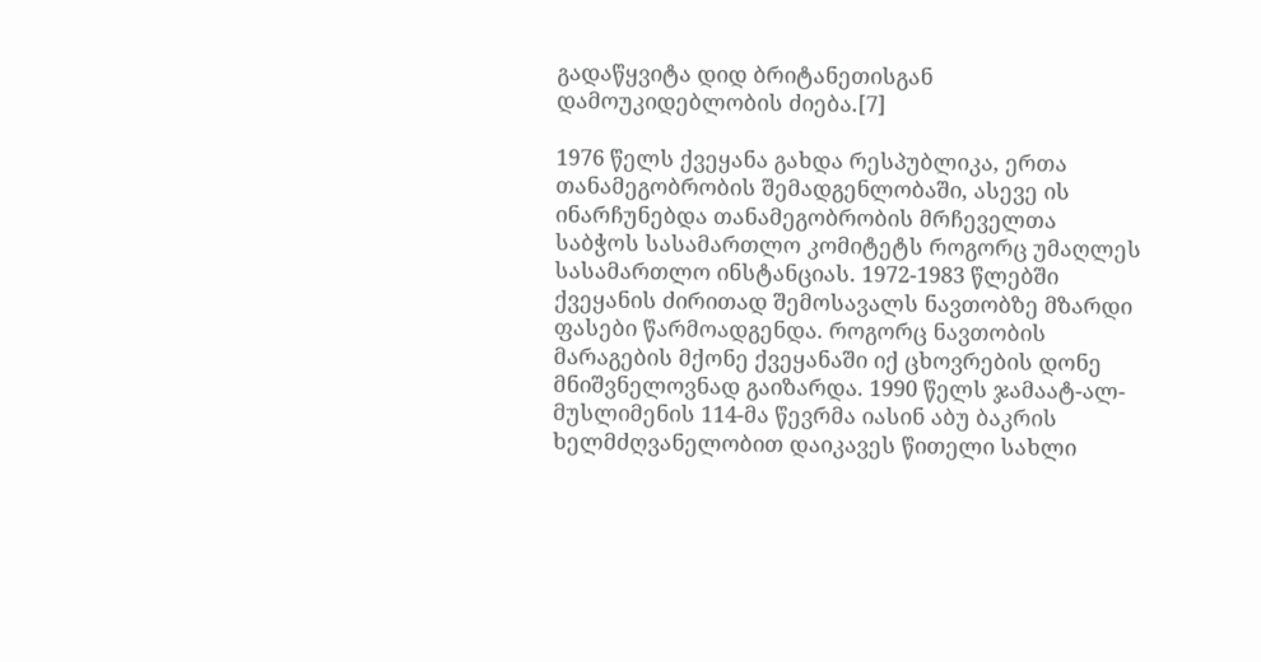გადაწყვიტა დიდ ბრიტანეთისგან დამოუკიდებლობის ძიება.[7]

1976 წელს ქვეყანა გახდა რესპუბლიკა, ერთა თანამეგობრობის შემადგენლობაში, ასევე ის ინარჩუნებდა თანამეგობრობის მრჩეველთა საბჭოს სასამართლო კომიტეტს როგორც უმაღლეს სასამართლო ინსტანციას. 1972-1983 წლებში ქვეყანის ძირითად შემოსავალს ნავთობზე მზარდი ფასები წარმოადგენდა. როგორც ნავთობის მარაგების მქონე ქვეყანაში იქ ცხოვრების დონე მნიშვნელოვნად გაიზარდა. 1990 წელს ჯამაატ-ალ-მუსლიმენის 114-მა წევრმა იასინ აბუ ბაკრის ხელმძღვანელობით დაიკავეს წითელი სახლი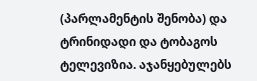(პარლამენტის შენობა) და ტრინიდადი და ტობაგოს ტელევიზია. აჯანყებულებს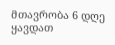მთავრობა 6 დღე ყავდათ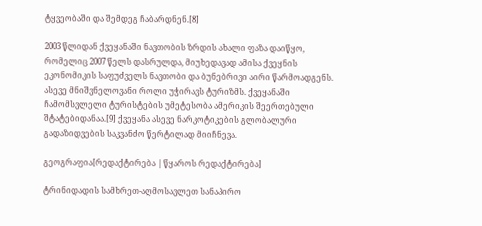ტყვეობაში და შემდეგ ჩაბარდნენ.[8]

2003 წლიდან ქვეყანაში ნავთობის ზრდის ახალი ფაზა დაიწყო, რომელიც 2007 წელს დასრულდა, მიუხედავად ამისა ქვეყნის ეკონომიკის საფუძველს ნავთობი და ბუნებრივი აირი წარმოადგენს. ასევე მნიშვნელოვანი როლი უჭირავს ტურიზმს. ქვეყანაში ჩამომსვლელი ტურისტების უმეტესობა ამერიკის შეერთებული შტატებიდანაა.[9] ქვეყანა ასევე ნარკოტიკების გლობალური გადაზიდვების საკვანძო წერტილად მიიჩნევა.

გეოგრაფია[რედაქტირება | წყაროს რედაქტირება]

ტრინიდადის სამხრეთ-აღმოსავლეთ სანაპირო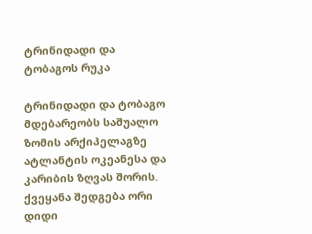ტრინიდადი და ტობაგოს რუკა

ტრინიდადი და ტობაგო მდებარეობს საშუალო ზომის არქიპელაგზე ატლანტის ოკეანესა და კარიბის ზღვას შორის. ქვეყანა შედგება ორი დიდი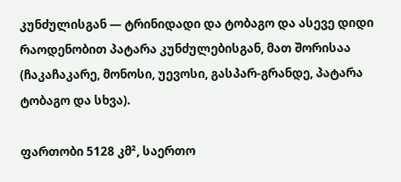კუნძულისგან — ტრინიდადი და ტობაგო და ასევე დიდი რაოდენობით პატარა კუნძულებისგან, მათ შორისაა (ჩაკაჩაკარე, მონოსი, უევოსი, გასპარ-გრანდე, პატარა ტობაგო და სხვა).

ფართობი 5128 კმ², საერთო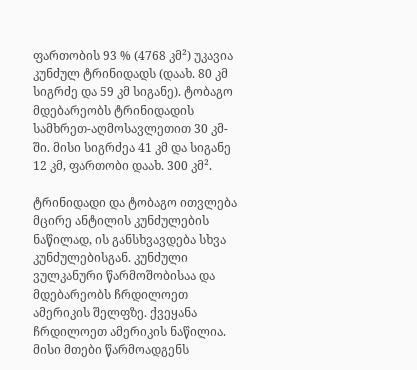ფართობის 93 % (4768 კმ²) უკავია კუნძულ ტრინიდადს (დაახ. 80 კმ სიგრძე და 59 კმ სიგანე). ტობაგო მდებარეობს ტრინიდადის სამხრეთ-აღმოსავლეთით 30 კმ-ში. მისი სიგრძეა 41 კმ და სიგანე 12 კმ, ფართობი დაახ. 300 კმ².

ტრინიდადი და ტობაგო ითვლება მცირე ანტილის კუნძულების ნაწილად, ის განსხვავდება სხვა კუნძულებისგან. კუნძული ვულკანური წარმოშობისაა და მდებარეობს ჩრდილოეთ ამერიკის შელფზე. ქვეყანა ჩრდილოეთ ამერიკის ნაწილია. მისი მთები წარმოადგენს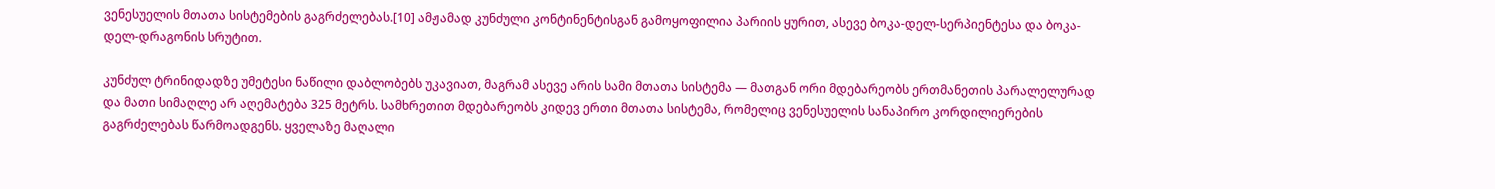ვენესუელის მთათა სისტემების გაგრძელებას.[10] ამჟამად კუნძული კონტინენტისგან გამოყოფილია პარიის ყურით, ასევე ბოკა-დელ-სერპიენტესა და ბოკა-დელ-დრაგონის სრუტით.

კუნძულ ტრინიდადზე უმეტესი ნაწილი დაბლობებს უკავიათ, მაგრამ ასევე არის სამი მთათა სისტემა — მათგან ორი მდებარეობს ერთმანეთის პარალელურად და მათი სიმაღლე არ აღემატება 325 მეტრს. სამხრეთით მდებარეობს კიდევ ერთი მთათა სისტემა, რომელიც ვენესუელის სანაპირო კორდილიერების გაგრძელებას წარმოადგენს. ყველაზე მაღალი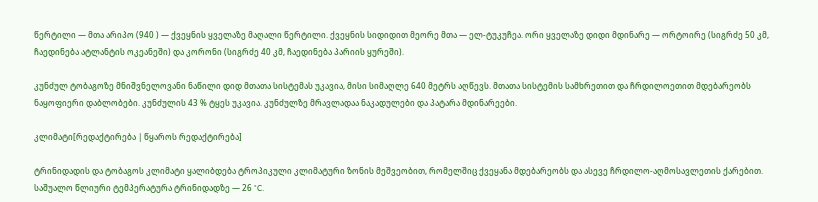წერტილი — მთა არიპო (940 ) — ქვეყნის ყველაზე მაღალი წერტილი. ქვეყნის სიდიდით მეორე მთა — ელ-ტუკუჩეა. ორი ყველაზე დიდი მდინარე — ორტოირე (სიგრძე 50 კმ, ჩაედინება ატლანტის ოკეანეში) და კორონი (სიგრძე 40 კმ, ჩაედინება პარიის ყურეში).

კუნძულ ტობაგოზე მნიშვნელოვანი ნაწილი დიდ მთათა სისტემას უკავია, მისი სიმაღლე 640 მეტრს აღწევს. მთათა სისტემის სამხრეთით და ჩრდილოეთით მდებარეობს ნაყოფიერი დაბლობები. კუნძულის 43 % ტყეს უკავია. კუნძულზე მრავლადაა ნაკადულები და პატარა მდინარეები.

კლიმატი[რედაქტირება | წყაროს რედაქტირება]

ტრინიდადის და ტობაგოს კლიმატი ყალიბდება ტროპიკული კლიმატური ზონის მეშვეობით, რომელშიც ქვეყანა მდებარეობს და ასევე ჩრდილო-აღმოსავლეთის ქარებით. საშუალო წლიური ტემპერატურა ტრინიდადზე — 26 °C.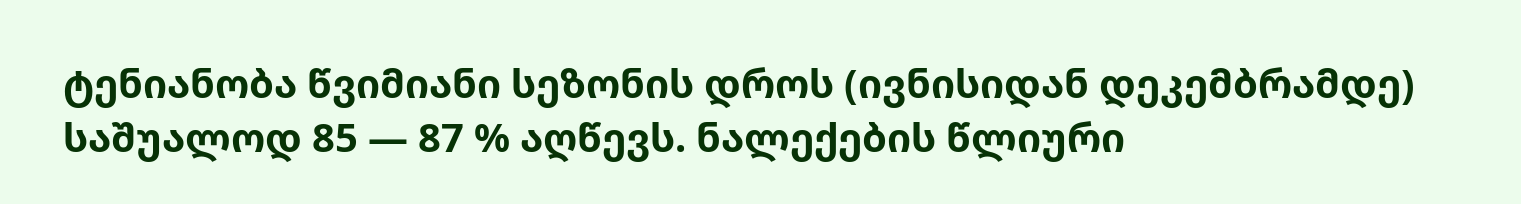ტენიანობა წვიმიანი სეზონის დროს (ივნისიდან დეკემბრამდე) საშუალოდ 85 — 87 % აღწევს. ნალექების წლიური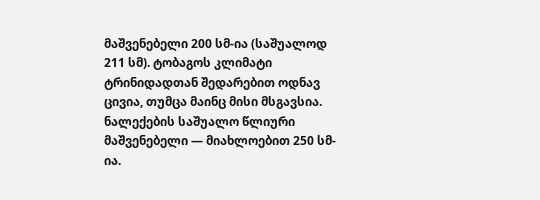მაშვენებელი 200 სმ-ია (საშუალოდ 211 სმ). ტობაგოს კლიმატი ტრინიდადთან შედარებით ოდნავ ცივია, თუმცა მაინც მისი მსგავსია. ნალექების საშუალო წლიური მაშვენებელი — მიახლოებით 250 სმ-ია.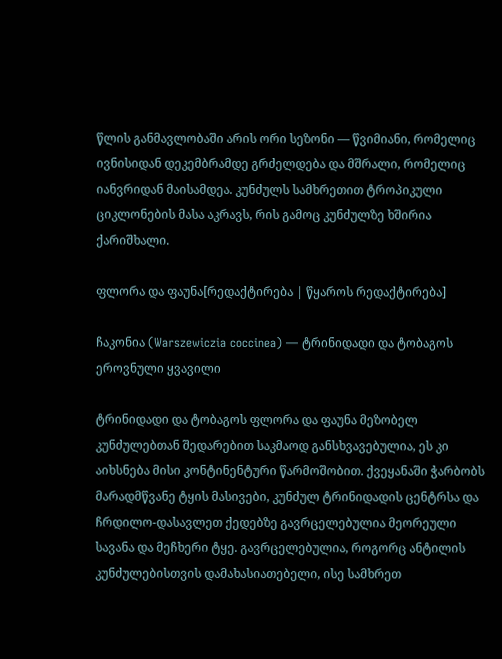წლის განმავლობაში არის ორი სეზონი — წვიმიანი, რომელიც ივნისიდან დეკემბრამდე გრძელდება და მშრალი, რომელიც იანვრიდან მაისამდეა. კუნძულს სამხრეთით ტროპიკული ციკლონების მასა აკრავს, რის გამოც კუნძულზე ხშირია ქარიშხალი.

ფლორა და ფაუნა[რედაქტირება | წყაროს რედაქტირება]

ჩაკონია (Warszewiczia coccinea) — ტრინიდადი და ტობაგოს ეროვნული ყვავილი

ტრინიდადი და ტობაგოს ფლორა და ფაუნა მეზობელ კუნძულებთან შედარებით საკმაოდ განსხვავებულია, ეს კი აიხსნება მისი კონტინენტური წარმოშობით. ქვეყანაში ჭარბობს მარადმწვანე ტყის მასივები, კუნძულ ტრინიდადის ცენტრსა და ჩრდილო-დასავლეთ ქედებზე გავრცელებულია მეორეული სავანა და მეჩხერი ტყე. გავრცელებულია, როგორც ანტილის კუნძულებისთვის დამახასიათებელი, ისე სამხრეთ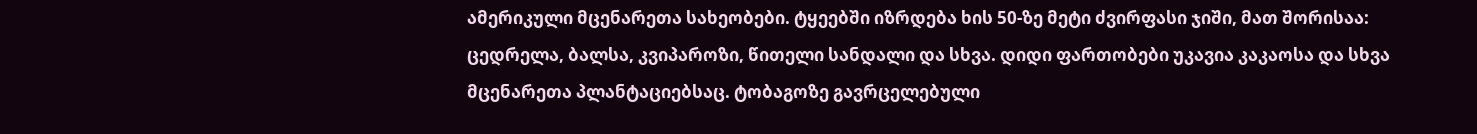ამერიკული მცენარეთა სახეობები. ტყეებში იზრდება ხის 50-ზე მეტი ძვირფასი ჯიში, მათ შორისაა: ცედრელა, ბალსა, კვიპაროზი, წითელი სანდალი და სხვა. დიდი ფართობები უკავია კაკაოსა და სხვა მცენარეთა პლანტაციებსაც. ტობაგოზე გავრცელებული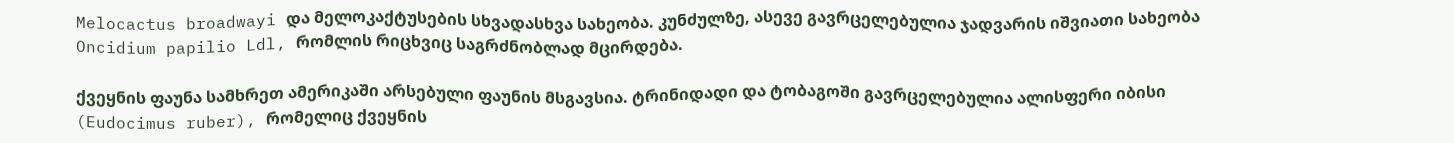Melocactus broadwayi და მელოკაქტუსების სხვადასხვა სახეობა. კუნძულზე, ასევე გავრცელებულია ჯადვარის იშვიათი სახეობა Oncidium papilio Ldl, რომლის რიცხვიც საგრძნობლად მცირდება.

ქვეყნის ფაუნა სამხრეთ ამერიკაში არსებული ფაუნის მსგავსია. ტრინიდადი და ტობაგოში გავრცელებულია ალისფერი იბისი (Eudocimus ruber), რომელიც ქვეყნის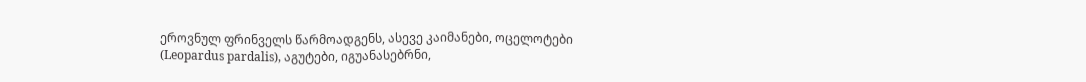ეროვნულ ფრინველს წარმოადგენს, ასევე კაიმანები, ოცელოტები (Leopardus pardalis), აგუტები, იგუანასებრნი,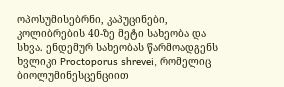ოპოსუმისებრნი, კაპუცინები, კოლიბრების 40-ზე მეტი სახეობა და სხვა. ენდემურ სახეობას წარმოადგენს ხვლიკი Proctoporus shrevei, რომელიც ბიოლუმინესცენციით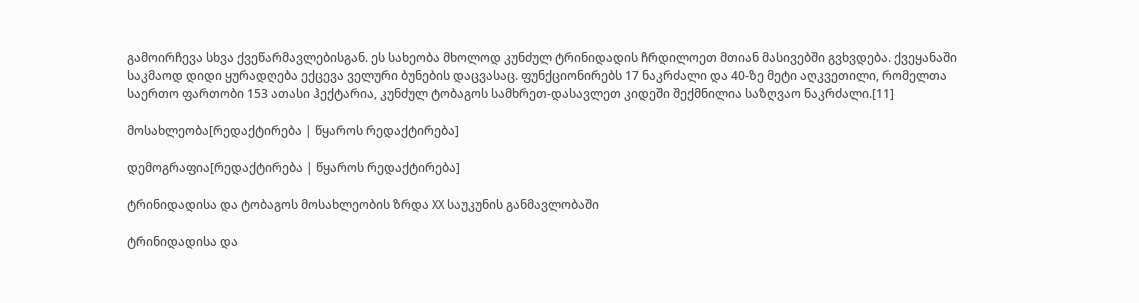გამოირჩევა სხვა ქვეწარმავლებისგან. ეს სახეობა მხოლოდ კუნძულ ტრინიდადის ჩრდილოეთ მთიან მასივებში გვხვდება. ქვეყანაში საკმაოდ დიდი ყურადღება ექცევა ველური ბუნების დაცვასაც. ფუნქციონირებს 17 ნაკრძალი და 40-ზე მეტი აღკვეთილი, რომელთა საერთო ფართობი 153 ათასი ჰექტარია, კუნძულ ტობაგოს სამხრეთ-დასავლეთ კიდეში შექმნილია საზღვაო ნაკრძალი.[11]

მოსახლეობა[რედაქტირება | წყაროს რედაქტირება]

დემოგრაფია[რედაქტირება | წყაროს რედაქტირება]

ტრინიდადისა და ტობაგოს მოსახლეობის ზრდა XX საუკუნის განმავლობაში

ტრინიდადისა და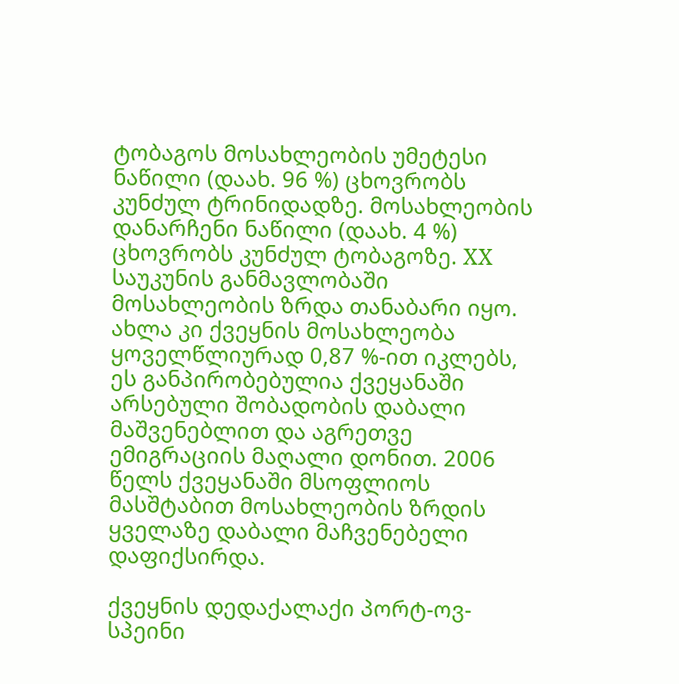ტობაგოს მოსახლეობის უმეტესი ნაწილი (დაახ. 96 %) ცხოვრობს კუნძულ ტრინიდადზე. მოსახლეობის დანარჩენი ნაწილი (დაახ. 4 %) ცხოვრობს კუნძულ ტობაგოზე. XX საუკუნის განმავლობაში მოსახლეობის ზრდა თანაბარი იყო. ახლა კი ქვეყნის მოსახლეობა ყოველწლიურად 0,87 %-ით იკლებს, ეს განპირობებულია ქვეყანაში არსებული შობადობის დაბალი მაშვენებლით და აგრეთვე ემიგრაციის მაღალი დონით. 2006 წელს ქვეყანაში მსოფლიოს მასშტაბით მოსახლეობის ზრდის ყველაზე დაბალი მაჩვენებელი დაფიქსირდა.

ქვეყნის დედაქალაქი პორტ-ოვ-სპეინი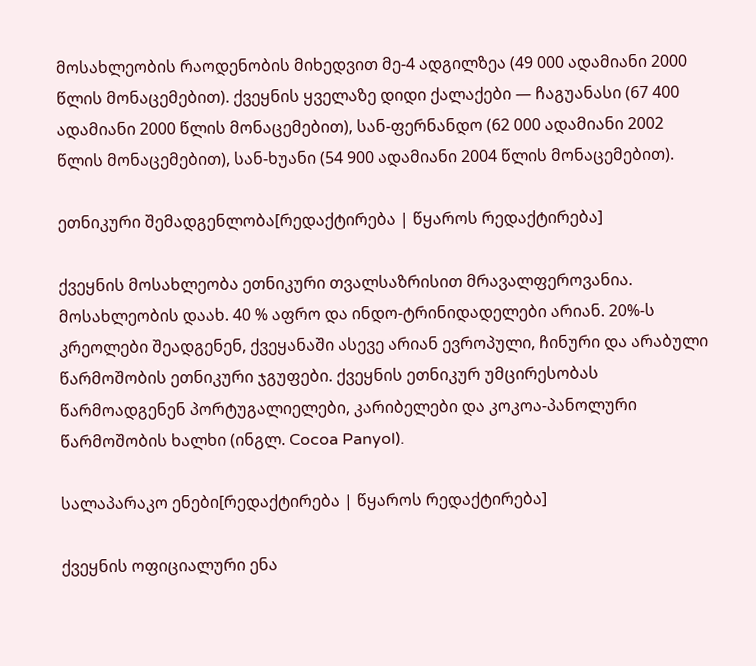მოსახლეობის რაოდენობის მიხედვით მე-4 ადგილზეა (49 000 ადამიანი 2000 წლის მონაცემებით). ქვეყნის ყველაზე დიდი ქალაქები — ჩაგუანასი (67 400 ადამიანი 2000 წლის მონაცემებით), სან-ფერნანდო (62 000 ადამიანი 2002 წლის მონაცემებით), სან-ხუანი (54 900 ადამიანი 2004 წლის მონაცემებით).

ეთნიკური შემადგენლობა[რედაქტირება | წყაროს რედაქტირება]

ქვეყნის მოსახლეობა ეთნიკური თვალსაზრისით მრავალფეროვანია. მოსახლეობის დაახ. 40 % აფრო და ინდო-ტრინიდადელები არიან. 20%-ს კრეოლები შეადგენენ, ქვეყანაში ასევე არიან ევროპული, ჩინური და არაბული წარმოშობის ეთნიკური ჯგუფები. ქვეყნის ეთნიკურ უმცირესობას წარმოადგენენ პორტუგალიელები, კარიბელები და კოკოა-პანოლური წარმოშობის ხალხი (ინგლ. Cocoa Panyol).

სალაპარაკო ენები[რედაქტირება | წყაროს რედაქტირება]

ქვეყნის ოფიციალური ენა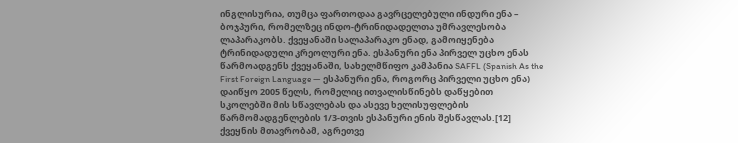ინგლისურია, თუმცა ფართოდაა გავრცელებული ინდური ენა – ბოჯპური, რომელზეც ინდო-ტრინიდადელთა უმრავლესობა ლაპარაკობს. ქვეყანაში სალაპარაკო ენად, გამოიყენება ტრინიდადული კრეოლური ენა. ესპანური ენა პირველ უცხო ენას წარმოადგენს ქვეყანაში, სახელმწიფო კამპანია SAFFL (Spanish As the First Foreign Language — ესპანური ენა, როგორც პირველი უცხო ენა) დაიწყო 2005 წელს, რომელიც ითვალისწინებს დაწყებით სკოლებში მის სწავლებას და ასევე ხელისუფლების წარმომადგენლების 1/3-თვის ესპანური ენის შესწავლას.[12] ქვეყნის მთავრობამ, აგრეთვე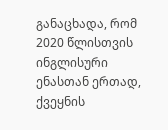განაცხადა, რომ 2020 წლისთვის ინგლისური ენასთან ერთად, ქვეყნის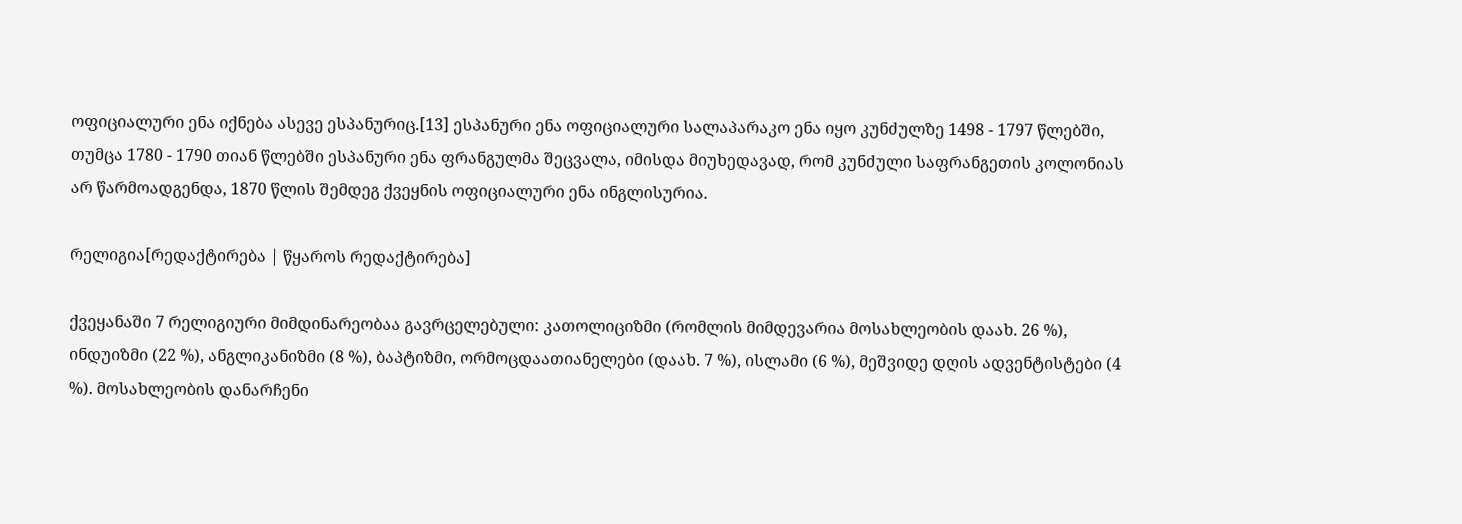ოფიციალური ენა იქნება ასევე ესპანურიც.[13] ესპანური ენა ოფიციალური სალაპარაკო ენა იყო კუნძულზე 1498 - 1797 წლებში, თუმცა 1780 - 1790 თიან წლებში ესპანური ენა ფრანგულმა შეცვალა, იმისდა მიუხედავად, რომ კუნძული საფრანგეთის კოლონიას არ წარმოადგენდა, 1870 წლის შემდეგ ქვეყნის ოფიციალური ენა ინგლისურია.

რელიგია[რედაქტირება | წყაროს რედაქტირება]

ქვეყანაში 7 რელიგიური მიმდინარეობაა გავრცელებული: კათოლიციზმი (რომლის მიმდევარია მოსახლეობის დაახ. 26 %), ინდუიზმი (22 %), ანგლიკანიზმი (8 %), ბაპტიზმი, ორმოცდაათიანელები (დაახ. 7 %), ისლამი (6 %), მეშვიდე დღის ადვენტისტები (4 %). მოსახლეობის დანარჩენი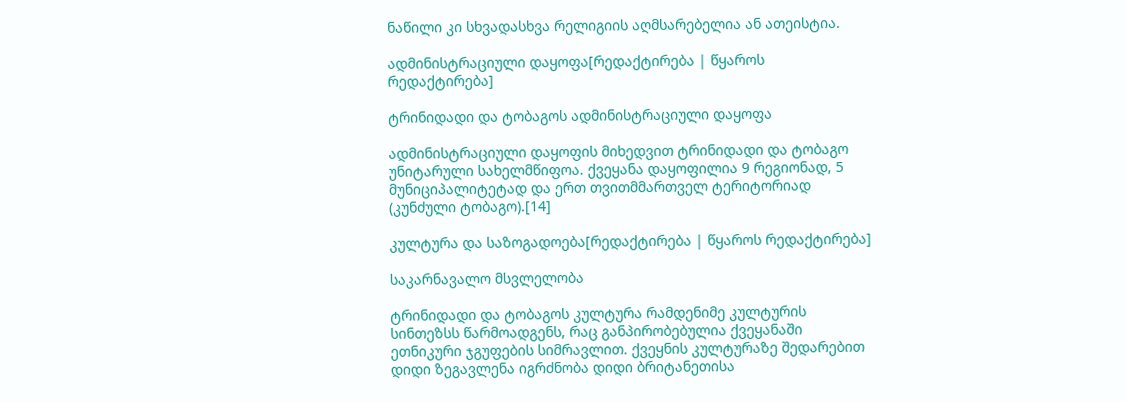ნაწილი კი სხვადასხვა რელიგიის აღმსარებელია ან ათეისტია.

ადმინისტრაციული დაყოფა[რედაქტირება | წყაროს რედაქტირება]

ტრინიდადი და ტობაგოს ადმინისტრაციული დაყოფა

ადმინისტრაციული დაყოფის მიხედვით ტრინიდადი და ტობაგო უნიტარული სახელმწიფოა. ქვეყანა დაყოფილია 9 რეგიონად, 5 მუნიციპალიტეტად და ერთ თვითმმართველ ტერიტორიად (კუნძული ტობაგო).[14]

კულტურა და საზოგადოება[რედაქტირება | წყაროს რედაქტირება]

საკარნავალო მსვლელობა

ტრინიდადი და ტობაგოს კულტურა რამდენიმე კულტურის სინთეზსს წარმოადგენს, რაც განპირობებულია ქვეყანაში ეთნიკური ჯგუფების სიმრავლით. ქვეყნის კულტურაზე შედარებით დიდი ზეგავლენა იგრძნობა დიდი ბრიტანეთისა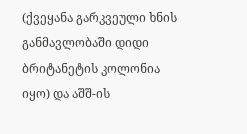(ქვეყანა გარკვეული ხნის განმავლობაში დიდი ბრიტანეტის კოლონია იყო) და აშშ-ის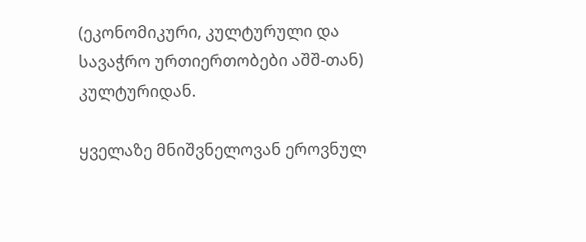(ეკონომიკური, კულტურული და სავაჭრო ურთიერთობები აშშ-თან) კულტურიდან.

ყველაზე მნიშვნელოვან ეროვნულ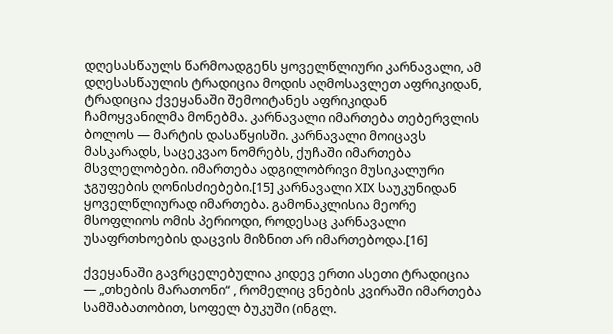დღესასწაულს წარმოადგენს ყოველწლიური კარნავალი, ამ დღესასწაულის ტრადიცია მოდის აღმოსავლეთ აფრიკიდან, ტრადიცია ქვეყანაში შემოიტანეს აფრიკიდან ჩამოყვანილმა მონებმა. კარნავალი იმართება თებერვლის ბოლოს — მარტის დასაწყისში. კარნავალი მოიცავს მასკარადს, საცეკვაო ნომრებს, ქუჩაში იმართება მსვლელობები. იმართება ადგილობრივი მუსიკალური ჯგუფების ღონისძიებები.[15] კარნავალი XIX საუკუნიდან ყოველწლიურად იმართება. გამონაკლისია მეორე მსოფლიოს ომის პერიოდი, როდესაც კარნავალი უსაფრთხოების დაცვის მიზნით არ იმართებოდა.[16]

ქვეყანაში გავრცელებულია კიდევ ერთი ასეთი ტრადიცია — „თხების მარათონი“ , რომელიც ვნების კვირაში იმართება სამშაბათობით, სოფელ ბუკუში (ინგლ.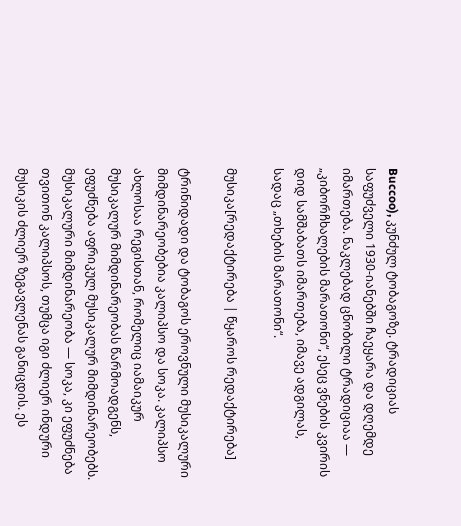Buccoo), კუნძულ ტობაგოზე. ტრადიციას საფუძველი 1930-იანებში ჩაეყარა და დღემდე იმართება. ნაკლებად ცნობილი ტრადიციაა — „კიბორჩხალების მარათონი“, ესეც ვნების კვირის დიდ სამშაბათს იმართება, იმავე ადგილას, სადაც „თხების მარათონი“.

მუსიკა[რედაქტირება | წყაროს რედაქტირება]

ტრინიდადი და ტობაგოს ეროვნული მუსიკალური მიმდინარეობებია კალიპსო და სოკა. კალიპსო ახლოსაა რეგისთან, რომელიც იამაიკურ მუსიკალურ მიმდინარეობას წარმოადგენს, ეფუძნება აფრიკულ მუსიკალურ მიმდინარეობებს. მუსიკალური მიმდინარეობა — სოკა, კი ეფუძნება თვითონ კალიპსოს, თუმცა იგი ძლიერ ინდური მუსიკის ძლიერ ზეგავლენას განიცდის. ეს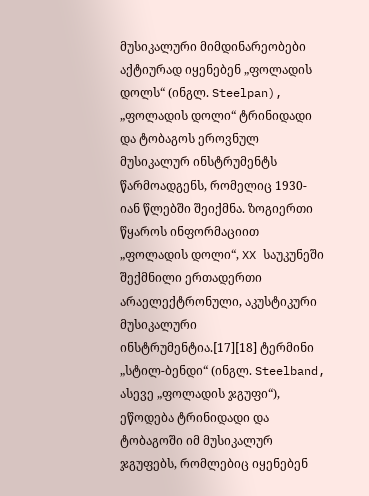მუსიკალური მიმდინარეობები აქტიურად იყენებენ „ფოლადის დოლს“ (ინგლ. Steelpan), „ფოლადის დოლი“ ტრინიდადი და ტობაგოს ეროვნულ მუსიკალურ ინსტრუმენტს წარმოადგენს, რომელიც 1930-იან წლებში შეიქმნა. ზოგიერთი წყაროს ინფორმაციით „ფოლადის დოლი“, XX საუკუნეში შექმნილი ერთადერთი არაელექტრონული, აკუსტიკური მუსიკალური ინსტრუმენტია.[17][18] ტერმინი „სტილ-ბენდი“ (ინგლ. Steelband, ასევე „ფოლადის ჯგუფი“), ეწოდება ტრინიდადი და ტობაგოში იმ მუსიკალურ ჯგუფებს, რომლებიც იყენებენ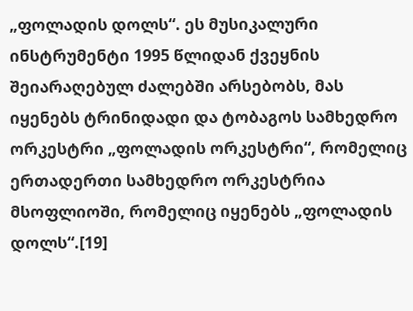„ფოლადის დოლს“. ეს მუსიკალური ინსტრუმენტი 1995 წლიდან ქვეყნის შეიარაღებულ ძალებში არსებობს, მას იყენებს ტრინიდადი და ტობაგოს სამხედრო ორკესტრი „ფოლადის ორკესტრი“, რომელიც ერთადერთი სამხედრო ორკესტრია მსოფლიოში, რომელიც იყენებს „ფოლადის დოლს“.[19]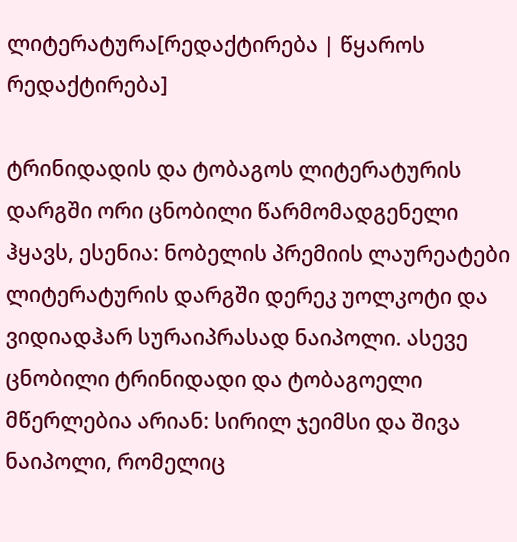ლიტერატურა[რედაქტირება | წყაროს რედაქტირება]

ტრინიდადის და ტობაგოს ლიტერატურის დარგში ორი ცნობილი წარმომადგენელი ჰყავს, ესენია: ნობელის პრემიის ლაურეატები ლიტერატურის დარგში დერეკ უოლკოტი და ვიდიადჰარ სურაიპრასად ნაიპოლი. ასევე ცნობილი ტრინიდადი და ტობაგოელი მწერლებია არიან: სირილ ჯეიმსი და შივა ნაიპოლი, რომელიც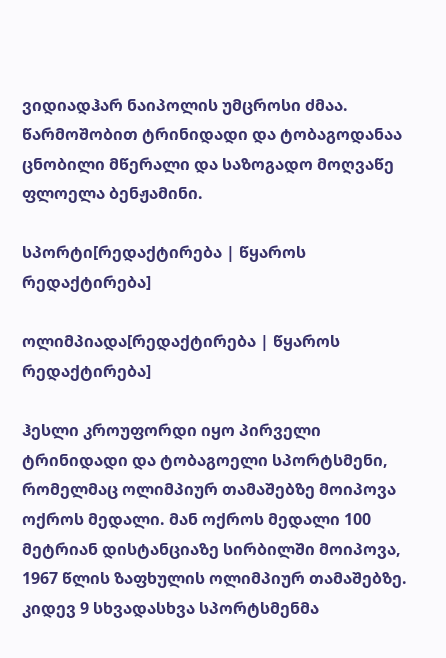ვიდიადჰარ ნაიპოლის უმცროსი ძმაა. წარმოშობით ტრინიდადი და ტობაგოდანაა ცნობილი მწერალი და საზოგადო მოღვაწე ფლოელა ბენჟამინი.

სპორტი[რედაქტირება | წყაროს რედაქტირება]

ოლიმპიადა[რედაქტირება | წყაროს რედაქტირება]

ჰესლი კროუფორდი იყო პირველი ტრინიდადი და ტობაგოელი სპორტსმენი, რომელმაც ოლიმპიურ თამაშებზე მოიპოვა ოქროს მედალი. მან ოქროს მედალი 100 მეტრიან დისტანციაზე სირბილში მოიპოვა, 1967 წლის ზაფხულის ოლიმპიურ თამაშებზე. კიდევ 9 სხვადასხვა სპორტსმენმა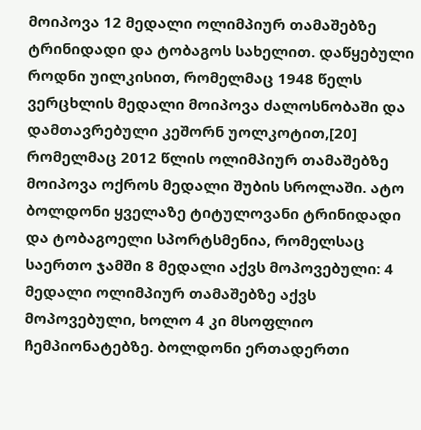მოიპოვა 12 მედალი ოლიმპიურ თამაშებზე ტრინიდადი და ტობაგოს სახელით. დაწყებული როდნი უილკისით, რომელმაც 1948 წელს ვერცხლის მედალი მოიპოვა ძალოსნობაში და დამთავრებული კეშორნ უოლკოტით,[20] რომელმაც 2012 წლის ოლიმპიურ თამაშებზე მოიპოვა ოქროს მედალი შუბის სროლაში. ატო ბოლდონი ყველაზე ტიტულოვანი ტრინიდადი და ტობაგოელი სპორტსმენია, რომელსაც საერთო ჯამში 8 მედალი აქვს მოპოვებული: 4 მედალი ოლიმპიურ თამაშებზე აქვს მოპოვებული, ხოლო 4 კი მსოფლიო ჩემპიონატებზე. ბოლდონი ერთადერთი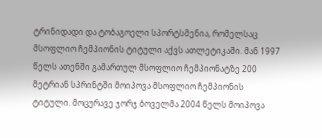ტრინიდადი და ტობაგოელი სპორტსმენია, რომელსაც მსოფლიო ჩემპიონის ტიტული აქვს ათლეტიკაში. მან 1997 წელს ათენში გამართულ მსოფლიო ჩემპიონატზე 200 მეტრიან სპრინტში მოიპოვა მსოფლიო ჩემპიონის ტიტული. მოცურავე ჯორჯ ბოველმა 2004 წელს მოიპოვა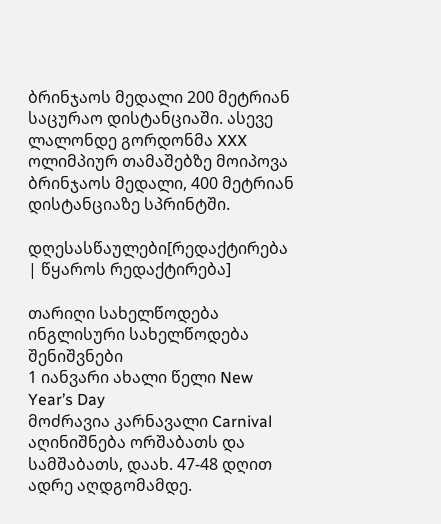ბრინჯაოს მედალი 200 მეტრიან საცურაო დისტანციაში. ასევე ლალონდე გორდონმა XXX ოლიმპიურ თამაშებზე მოიპოვა ბრინჯაოს მედალი, 400 მეტრიან დისტანციაზე სპრინტში.

დღესასწაულები[რედაქტირება | წყაროს რედაქტირება]

თარიღი სახელწოდება ინგლისური სახელწოდება შენიშვნები
1 იანვარი ახალი წელი New Year’s Day
მოძრავია კარნავალი Carnival აღინიშნება ორშაბათს და სამშაბათს, დაახ. 47-48 დღით ადრე აღდგომამდე.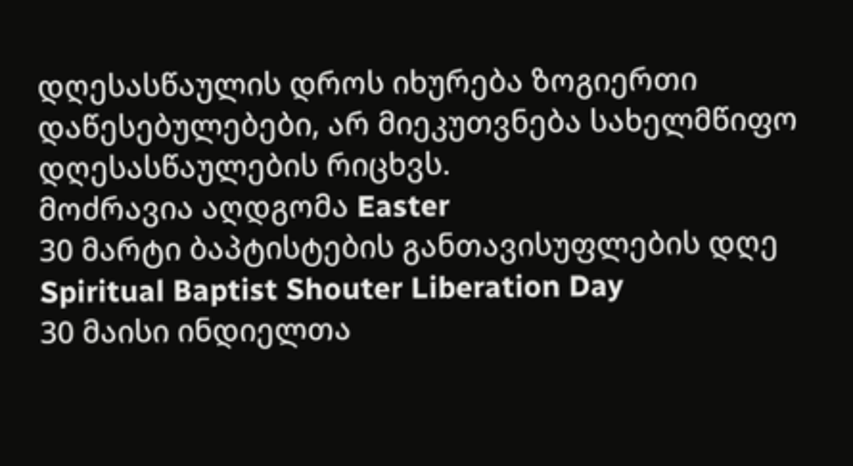დღესასწაულის დროს იხურება ზოგიერთი დაწესებულებები, არ მიეკუთვნება სახელმწიფო დღესასწაულების რიცხვს.
მოძრავია აღდგომა Easter
30 მარტი ბაპტისტების განთავისუფლების დღე Spiritual Baptist Shouter Liberation Day
30 მაისი ინდიელთა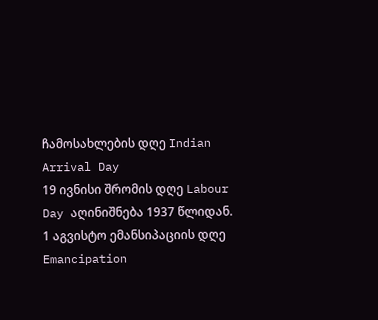ჩამოსახლების დღე Indian Arrival Day
19 ივნისი შრომის დღე Labour Day აღინიშნება 1937 წლიდან.
1 აგვისტო ემანსიპაციის დღე Emancipation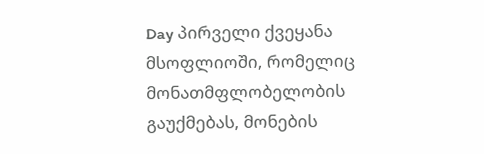Day პირველი ქვეყანა მსოფლიოში, რომელიც მონათმფლობელობის გაუქმებას, მონების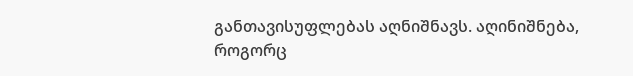განთავისუფლებას აღნიშნავს. აღინიშნება, როგორც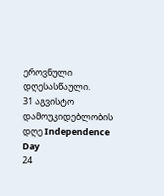ეროვნული დღესასწაული.
31 აგვისტო დამოუკიდებლობის დღე Independence Day
24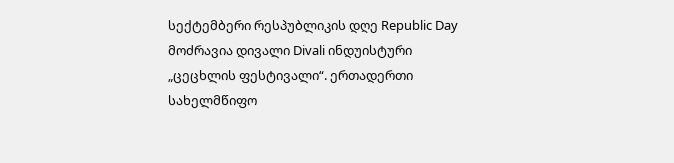სექტემბერი რესპუბლიკის დღე Republic Day
მოძრავია დივალი Divali ინდუისტური „ცეცხლის ფესტივალი“. ერთადერთი სახელმწიფო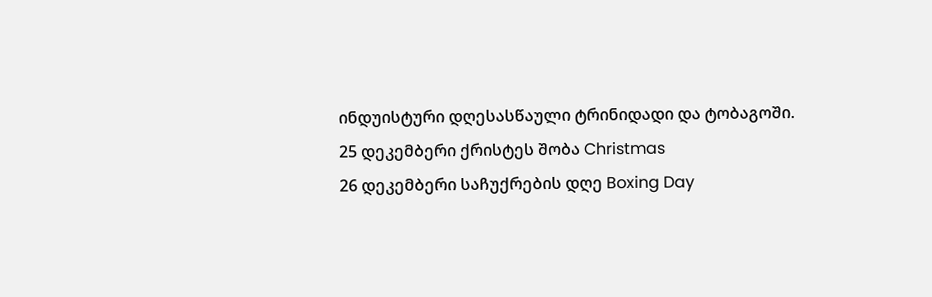ინდუისტური დღესასწაული ტრინიდადი და ტობაგოში.
25 დეკემბერი ქრისტეს შობა Christmas
26 დეკემბერი საჩუქრების დღე Boxing Day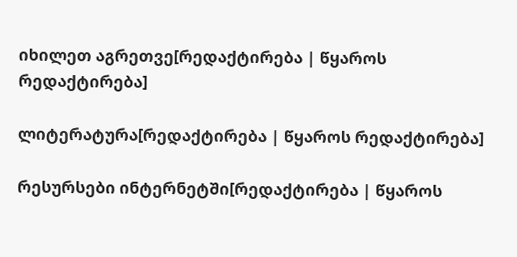იხილეთ აგრეთვე[რედაქტირება | წყაროს რედაქტირება]

ლიტერატურა[რედაქტირება | წყაროს რედაქტირება]

რესურსები ინტერნეტში[რედაქტირება | წყაროს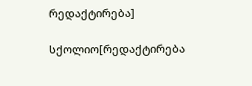რედაქტირება]

სქოლიო[რედაქტირება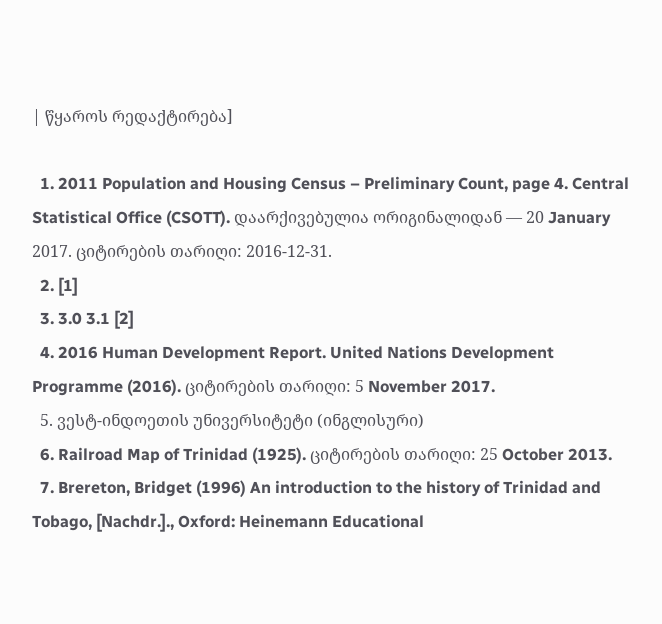| წყაროს რედაქტირება]

  1. 2011 Population and Housing Census – Preliminary Count, page 4. Central Statistical Office (CSOTT). დაარქივებულია ორიგინალიდან — 20 January 2017. ციტირების თარიღი: 2016-12-31.
  2. [1]
  3. 3.0 3.1 [2]
  4. 2016 Human Development Report. United Nations Development Programme (2016). ციტირების თარიღი: 5 November 2017.
  5. ვესტ-ინდოეთის უნივერსიტეტი (ინგლისური)
  6. Railroad Map of Trinidad (1925). ციტირების თარიღი: 25 October 2013.
  7. Brereton, Bridget (1996) An introduction to the history of Trinidad and Tobago, [Nachdr.]., Oxford: Heinemann Educational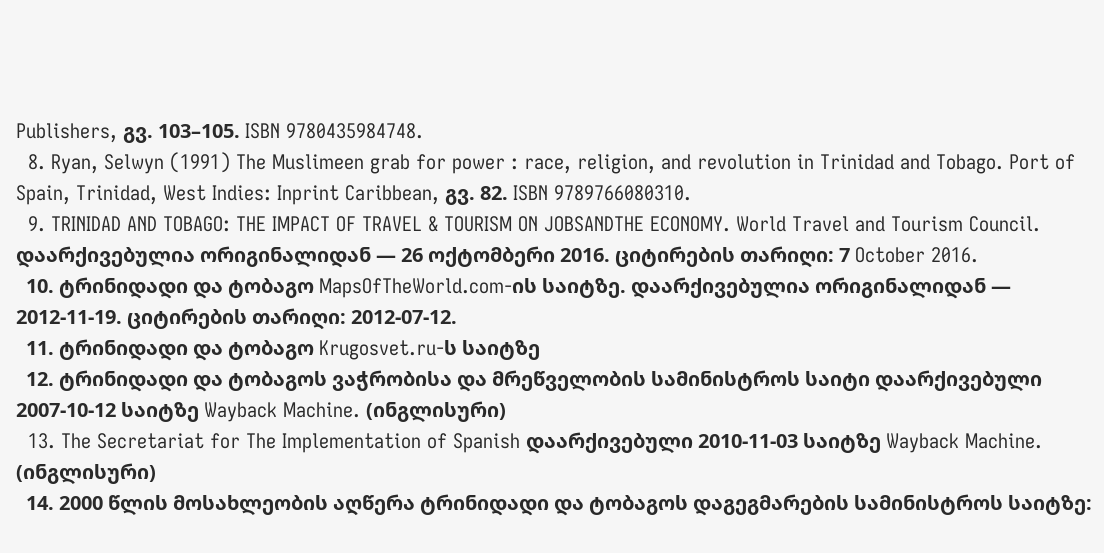Publishers, გვ. 103–105. ISBN 9780435984748.
  8. Ryan, Selwyn (1991) The Muslimeen grab for power : race, religion, and revolution in Trinidad and Tobago. Port of Spain, Trinidad, West Indies: Inprint Caribbean, გვ. 82. ISBN 9789766080310.
  9. TRINIDAD AND TOBAGO: THE IMPACT OF TRAVEL & TOURISM ON JOBSANDTHE ECONOMY. World Travel and Tourism Council. დაარქივებულია ორიგინალიდან — 26 ოქტომბერი 2016. ციტირების თარიღი: 7 October 2016.
  10. ტრინიდადი და ტობაგო MapsOfTheWorld.com-ის საიტზე. დაარქივებულია ორიგინალიდან — 2012-11-19. ციტირების თარიღი: 2012-07-12.
  11. ტრინიდადი და ტობაგო Krugosvet.ru-ს საიტზე
  12. ტრინიდადი და ტობაგოს ვაჭრობისა და მრეწველობის სამინისტროს საიტი დაარქივებული 2007-10-12 საიტზე Wayback Machine. (ინგლისური)
  13. The Secretariat for The Implementation of Spanish დაარქივებული 2010-11-03 საიტზე Wayback Machine. (ინგლისური)
  14. 2000 წლის მოსახლეობის აღწერა ტრინიდადი და ტობაგოს დაგეგმარების სამინისტროს საიტზე: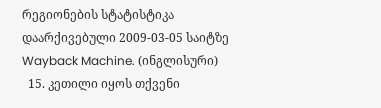რეგიონების სტატისტიკა დაარქივებული 2009-03-05 საიტზე Wayback Machine. (ინგლისური)
  15. კეთილი იყოს თქვენი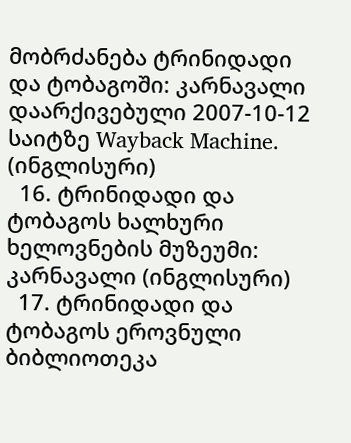მობრძანება ტრინიდადი და ტობაგოში: კარნავალი დაარქივებული 2007-10-12 საიტზე Wayback Machine. (ინგლისური)
  16. ტრინიდადი და ტობაგოს ხალხური ხელოვნების მუზეუმი: კარნავალი (ინგლისური)
  17. ტრინიდადი და ტობაგოს ეროვნული ბიბლიოთეკა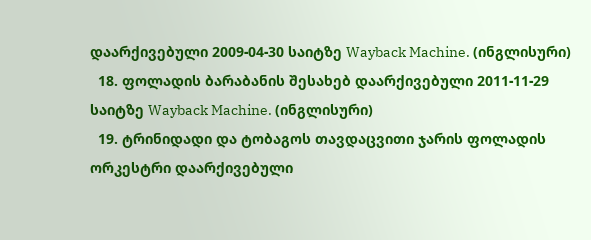დაარქივებული 2009-04-30 საიტზე Wayback Machine. (ინგლისური)
  18. ფოლადის ბარაბანის შესახებ დაარქივებული 2011-11-29 საიტზე Wayback Machine. (ინგლისური)
  19. ტრინიდადი და ტობაგოს თავდაცვითი ჯარის ფოლადის ორკესტრი დაარქივებული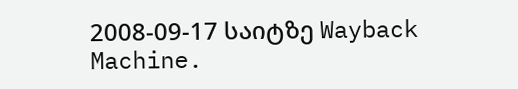2008-09-17 საიტზე Wayback Machine.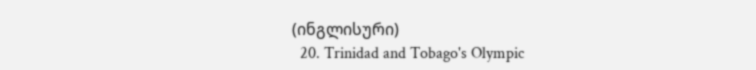(ინგლისური)
  20. Trinidad and Tobago's Olympic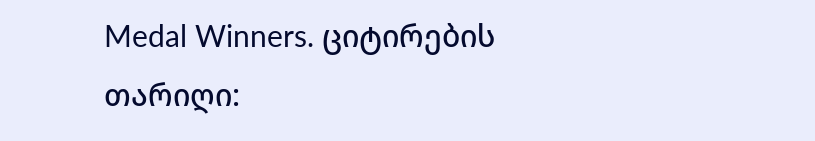Medal Winners. ციტირების თარიღი: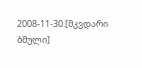2008-11-30.[მკვდარი ბმული]